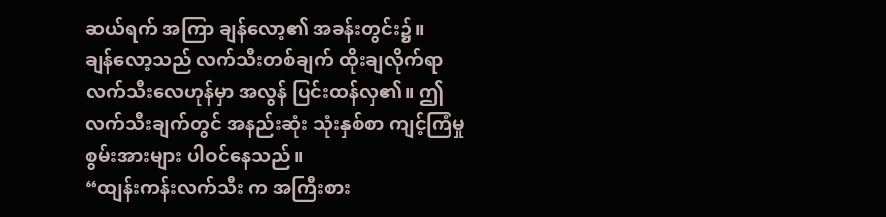ဆယ်ရက် အကြာ ချန်လော့၏ အခန်းတွင်း၌။
ချန်လော့သည် လက်သီးတစ်ချက် ထိုးချလိုက်ရာ လက်သီးလေဟုန်မှာ အလွန် ပြင်းထန်လှ၏။ ဤလက်သီးချက်တွင် အနည်းဆုံး သုံးနှစ်စာ ကျင့်ကြံမှု စွမ်းအားများ ပါဝင်နေသည်။
“ထျန်းကန်းလက်သီး က အကြီးစား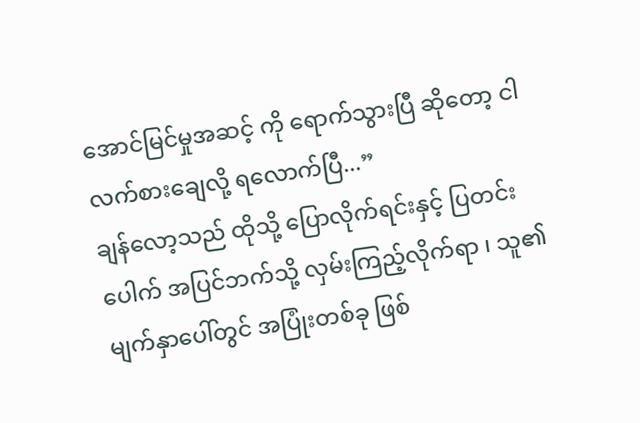အောင်မြင်မှုအဆင့် ကို ရောက်သွားပြီ ဆိုတော့ ငါ လက်စားချေလို့ ရလောက်ပြီ...”
ချန်လော့သည် ထိုသို့ ပြောလိုက်ရင်းနှင့် ပြတင်းပေါက် အပြင်ဘက်သို့ လှမ်းကြည့်လိုက်ရာ ၊ သူ၏ မျက်နှာပေါ်တွင် အပြုံးတစ်ခု ဖြစ်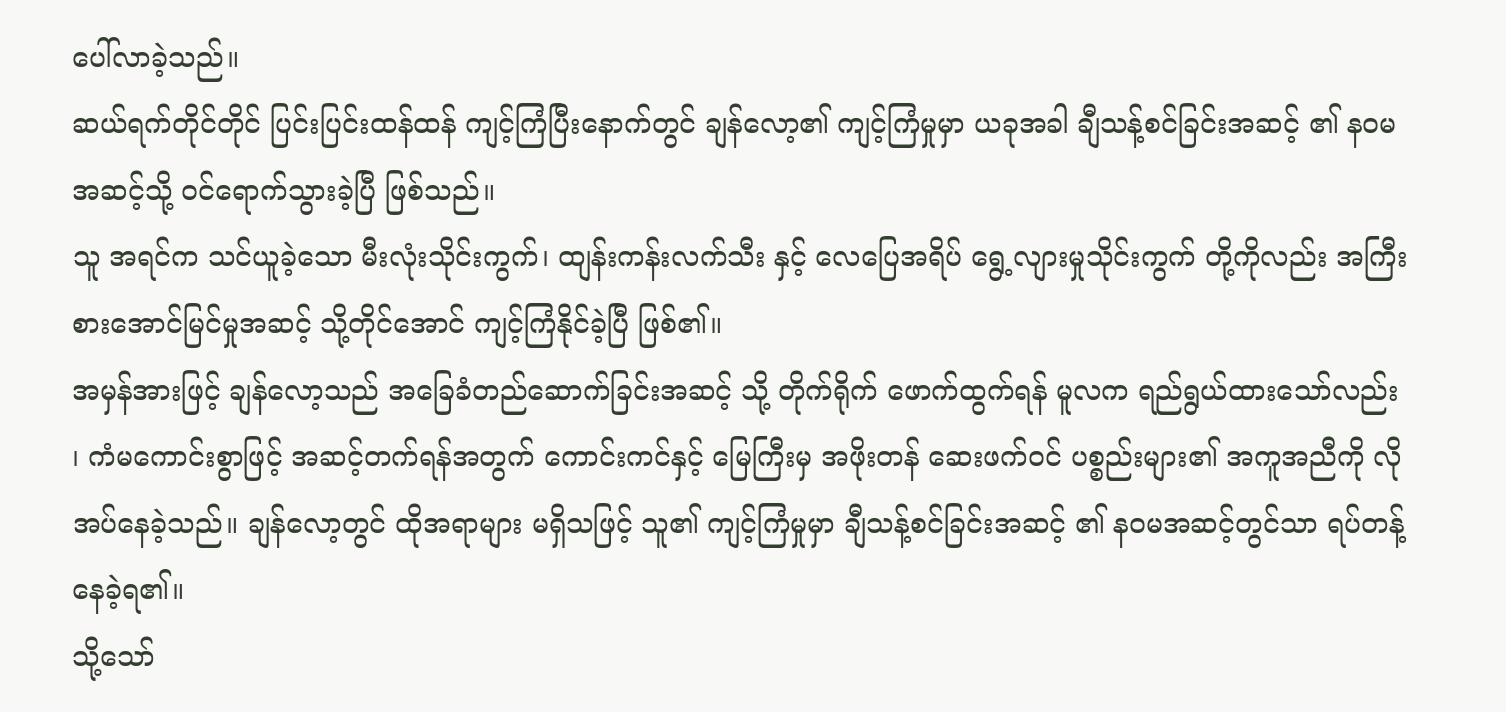ပေါ်လာခဲ့သည်။
ဆယ်ရက်တိုင်တိုင် ပြင်းပြင်းထန်ထန် ကျင့်ကြံပြီးနောက်တွင် ချန်လော့၏ ကျင့်ကြံမှုမှာ ယခုအခါ ချီသန့်စင်ခြင်းအဆင့် ၏ နဝမအဆင့်သို့ ဝင်ရောက်သွားခဲ့ပြီ ဖြစ်သည်။
သူ အရင်က သင်ယူခဲ့သော မီးလုံးသိုင်းကွက်၊ ထျန်းကန်းလက်သီး နှင့် လေပြေအရိပ် ရွေ့လျားမှုသိုင်းကွက် တို့ကိုလည်း အကြီးစားအောင်မြင်မှုအဆင့် သို့တိုင်အောင် ကျင့်ကြံနိုင်ခဲ့ပြီ ဖြစ်၏။
အမှန်အားဖြင့် ချန်လော့သည် အခြေခံတည်ဆောက်ခြင်းအဆင့် သို့ တိုက်ရိုက် ဖောက်ထွက်ရန် မူလက ရည်ရွယ်ထားသော်လည်း ၊ ကံမကောင်းစွာဖြင့် အဆင့်တက်ရန်အတွက် ကောင်းကင်နှင့် မြေကြီးမှ အဖိုးတန် ဆေးဖက်ဝင် ပစ္စည်းများ၏ အကူအညီကို လိုအပ်နေခဲ့သည်။ ချန်လော့တွင် ထိုအရာများ မရှိသဖြင့် သူ၏ ကျင့်ကြံမှုမှာ ချီသန့်စင်ခြင်းအဆင့် ၏ နဝမအဆင့်တွင်သာ ရပ်တန့်နေခဲ့ရ၏။
သို့သော်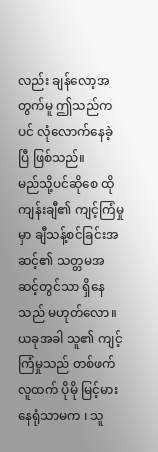လည်း ချန်လော့အတွက်မူ ဤသည်ကပင် လုံလောက်နေခဲ့ပြီ ဖြစ်သည်။
မည်သို့ပင်ဆိုစေ ထိုကျန်းချီ၏ ကျင့်ကြံမှုမှာ ချီသန့်စင်ခြင်းအဆင့်၏ သတ္တမအဆင့်တွင်သာ ရှိနေသည် မဟုတ်လော။
ယခုအခါ သူ၏ ကျင့်ကြံမှုသည် တစ်ဖက်လူထက် ပိုမို မြင့်မားနေရုံသာမက ၊ သူ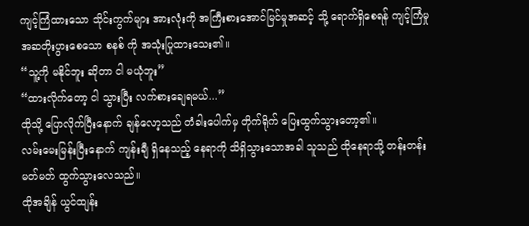ကျင့်ကြံထားသော သိုင်းကွက်များ အားလုံးကို အကြီးစားအောင်မြင်မှုအဆင့် သို့ ရောက်ရှိစေရန် ကျင့်ကြံမှု အဆတိုးပွားစေသော စနစ် ကို အသုံးပြုထားသေး၏။
“သူ့ကို မနိုင်ဘူး ဆိုတာ ငါ မယုံဘူး”
“ထားလိုက်တော့ ငါ သွားပြီး လက်စားချေရမယ်...”
ထိုသို့ ပြောလိုက်ပြီးနောက် ချန်လော့သည် တံခါးပေါက်မှ တိုက်ရိုက် ပြေးထွက်သွားတော့၏။
လမ်းမေးမြန်းပြီးနောက် ကျန်းချီ ရှိနေသည့် နေရာကို သိရှိသွားသောအခါ သူသည် ထိုနေရာသို့ တန်းတန်းမတ်မတ် ထွက်သွားလေသည်။
ထိုအချိန် ယွင်ထျန်း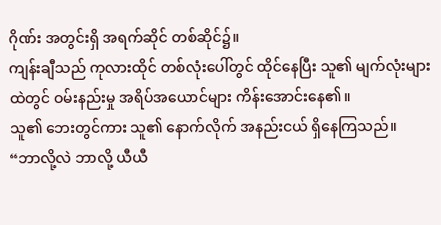ဂိုဏ်း အတွင်းရှိ အရက်ဆိုင် တစ်ဆိုင်၌။
ကျန်းချီသည် ကုလားထိုင် တစ်လုံးပေါ်တွင် ထိုင်နေပြီး သူ၏ မျက်လုံးများထဲတွင် ဝမ်းနည်းမှု အရိပ်အယောင်များ ကိန်းအောင်းနေ၏။
သူ၏ ဘေးတွင်ကား သူ၏ နောက်လိုက် အနည်းငယ် ရှိနေကြသည်။
“ဘာလို့လဲ ဘာလို့ ယီယီ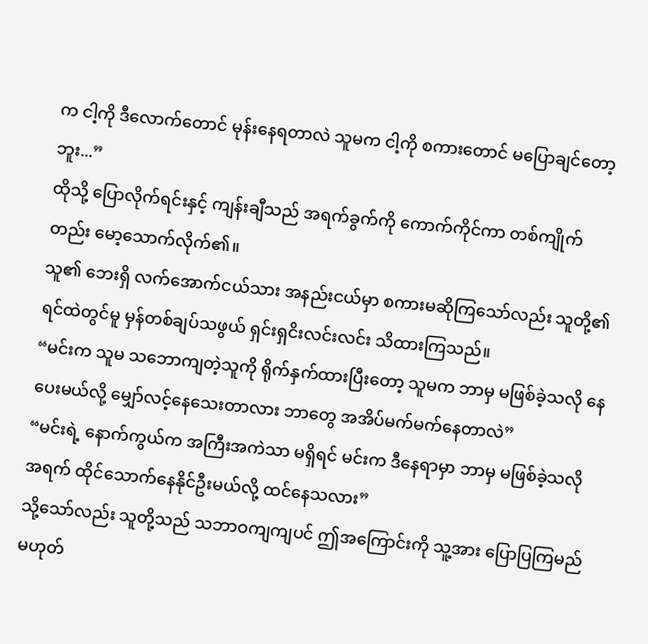က ငါ့ကို ဒီလောက်တောင် မုန်းနေရတာလဲ သူမက ငါ့ကို စကားတောင် မပြောချင်တော့ဘူး...”
ထိုသို့ ပြောလိုက်ရင်းနှင့် ကျန်းချီသည် အရက်ခွက်ကို ကောက်ကိုင်ကာ တစ်ကျိုက်တည်း မော့သောက်လိုက်၏။
သူ၏ ဘေးရှိ လက်အောက်ငယ်သား အနည်းငယ်မှာ စကားမဆိုကြသော်လည်း သူတို့၏ ရင်ထဲတွင်မူ မှန်တစ်ချပ်သဖွယ် ရှင်းရှငိးလင်းလင်း သိထားကြသည်။
“မင်းက သူမ သဘောကျတဲ့သူကို ရိုက်နှက်ထားပြီးတော့ သူမက ဘာမှ မဖြစ်ခဲ့သလို နေပေးမယ်လို့ မျှော်လင့်နေသေးတာလား ဘာတွေ အအိပ်မက်မက်နေတာလဲ”
“မင်းရဲ့ နောက်ကွယ်က အကြီးအကဲသာ မရှိရင် မင်းက ဒီနေရာမှာ ဘာမှ မဖြစ်ခဲ့သလို အရက် ထိုင်သောက်နေနိုင်ဦးမယ်လို့ ထင်နေသလား”
သို့သော်လည်း သူတို့သည် သဘာဝကျကျပင် ဤအကြောင်းကို သူ့အား ပြောပြကြမည် မဟုတ်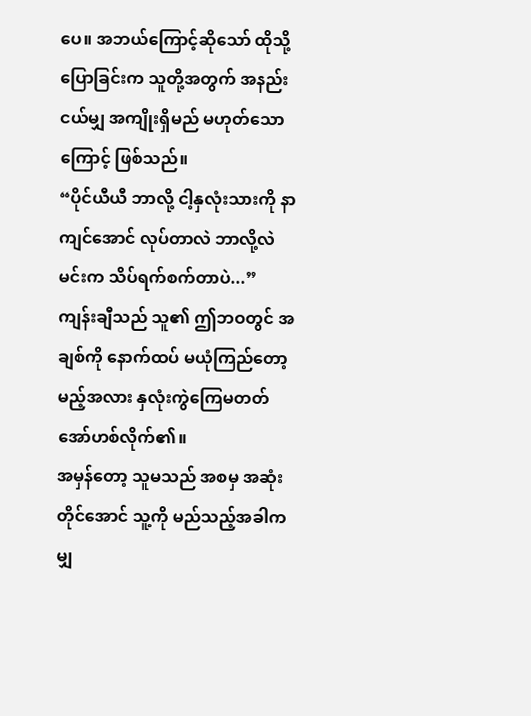ပေ။ အဘယ်ကြောင့်ဆိုသော် ထိုသို့ ပြောခြင်းက သူတို့အတွက် အနည်းငယ်မျှ အကျိုးရှိမည် မဟုတ်သောကြောင့် ဖြစ်သည်။
“ပိုင်ယီယီ ဘာလို့ ငါ့နှလုံးသားကို နာကျင်အောင် လုပ်တာလဲ ဘာလို့လဲ မင်းက သိပ်ရက်စက်တာပဲ...”
ကျန်းချီသည် သူ၏ ဤဘဝတွင် အချစ်ကို နောက်ထပ် မယုံကြည်တော့မည့်အလား နှလုံးကွဲကြေမတတ် အော်ဟစ်လိုက်၏။
အမှန်တော့ သူမသည် အစမှ အဆုံးတိုင်အောင် သူ့ကို မည်သည့်အခါကမျှ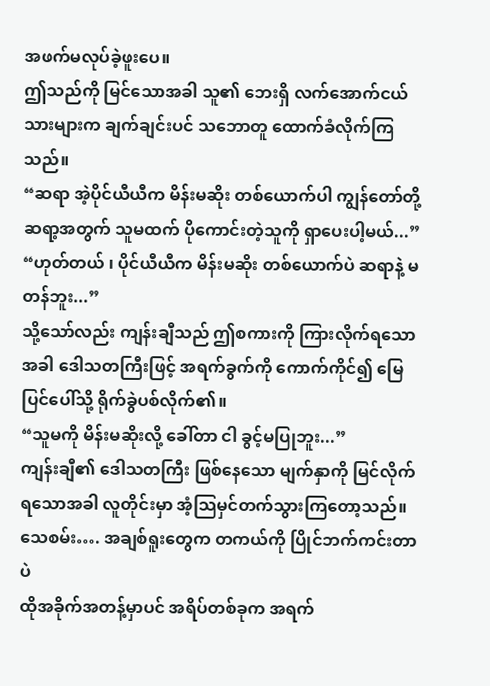အဖက်မလုပ်ခဲ့ဖူးပေ။
ဤသည်ကို မြင်သောအခါ သူ၏ ဘေးရှိ လက်အောက်ငယ်သားများက ချက်ချင်းပင် သဘောတူ ထောက်ခံလိုက်ကြသည်။
“ဆရာ အဲ့ပိုင်ယီယီက မိန်းမဆိုး တစ်ယောက်ပါ ကျွန်တော်တို့ ဆရာ့အတွက် သူမထက် ပိုကောင်းတဲ့သူကို ရှာပေးပါ့မယ်...”
“ဟုတ်တယ် ၊ ပိုင်ယီယီက မိန်းမဆိုး တစ်ယောက်ပဲ ဆရာနဲ့ မတန်ဘူး...”
သို့သော်လည်း ကျန်းချီသည် ဤစကားကို ကြားလိုက်ရသောအခါ ဒေါသတကြီးဖြင့် အရက်ခွက်ကို ကောက်ကိုင်၍ မြေပြင်ပေါ်သို့ ရိုက်ခွဲပစ်လိုက်၏။
“သူမကို မိန်းမဆိုးလို့ ခေါ်တာ ငါ ခွင့်မပြုဘူး...”
ကျန်းချီ၏ ဒေါသတကြီး ဖြစ်နေသော မျက်နှာကို မြင်လိုက်ရသောအခါ လူတိုင်းမှာ အံ့သြမှင်တက်သွားကြတော့သည်။
သေစမ်း…. အချစ်ရူးတွေက တကယ်ကို ပြိုင်ဘက်ကင်းတာပဲ
ထိုအခိုက်အတန့်မှာပင် အရိပ်တစ်ခုက အရက်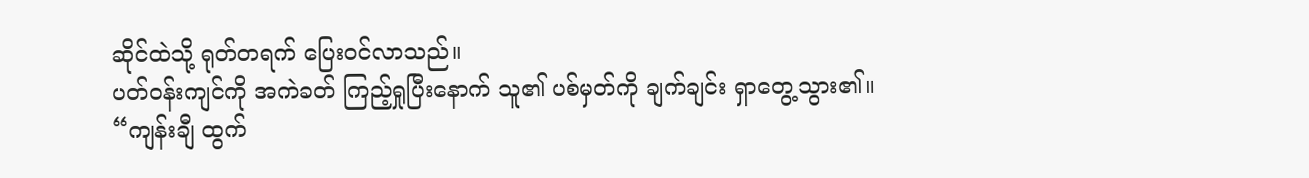ဆိုင်ထဲသို့ ရုတ်တရက် ပြေးဝင်လာသည်။
ပတ်ဝန်းကျင်ကို အကဲခတ် ကြည့်ရှုပြီးနောက် သူ၏ ပစ်မှတ်ကို ချက်ချင်း ရှာတွေ့သွား၏။
“ကျန်းချီ ထွက်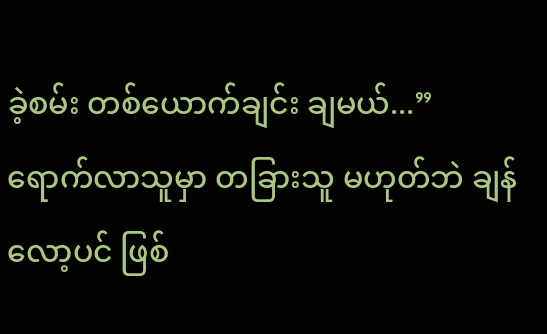ခဲ့စမ်း တစ်ယောက်ချင်း ချမယ်...”
ရောက်လာသူမှာ တခြားသူ မဟုတ်ဘဲ ချန်လော့ပင် ဖြစ်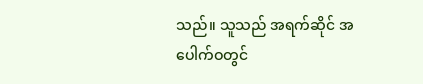သည်။ သူသည် အရက်ဆိုင် အပေါက်ဝတွင်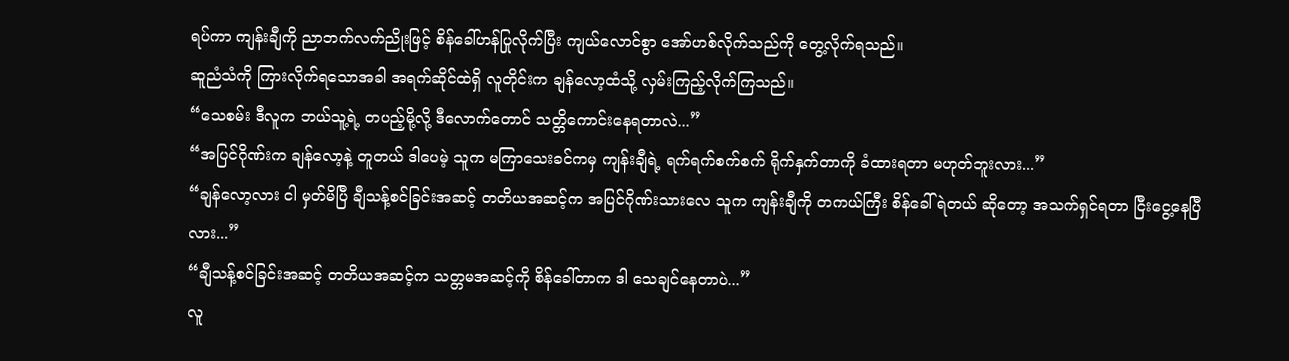ရပ်ကာ ကျန်းချီကို ညာဘက်လက်ညိုးဖြင့် စိန်ခေါ်ဟန်ပြုလိုက်ပြီး ကျယ်လောင်စွာ အော်ဟစ်လိုက်သည်ကို တွေ့လိုက်ရသည်။
ဆူညံသံကို ကြားလိုက်ရသောအခါ အရက်ဆိုင်ထဲရှိ လူတိုင်းက ချန်လော့ထံသို့ လှမ်းကြည့်လိုက်ကြသည်။
“သေစမ်း ဒီလူက ဘယ်သူ့ရဲ့ တပည့်မို့လို့ ဒီလောက်တောင် သတ္တိကောင်းနေရတာလဲ...”
“အပြင်ဂိုဏ်းက ချန်လော့နဲ့ တူတယ် ဒါပေမဲ့ သူက မကြာသေးခင်ကမှ ကျန်းချီရဲ့ ရက်ရက်စက်စက် ရိုက်နှက်တာကို ခံထားရတာ မဟုတ်ဘူးလား...”
“ချန်လော့လား ငါ မှတ်မိပြီ ချီသန့်စင်ခြင်းအဆင့် တတိယအဆင့်က အပြင်ဂိုဏ်းသားလေ သူက ကျန်းချီကို တကယ်ကြီး စိန်ခေါ်ရဲတယ် ဆိုတော့ အသက်ရှင်ရတာ ငြီးငွေ့နေပြီလား...”
“ချီသန့်စင်ခြင်းအဆင့် တတိယအဆင့်က သတ္တမအဆင့်ကို စိန်ခေါ်တာက ဒါ သေချင်နေတာပဲ...”
လူ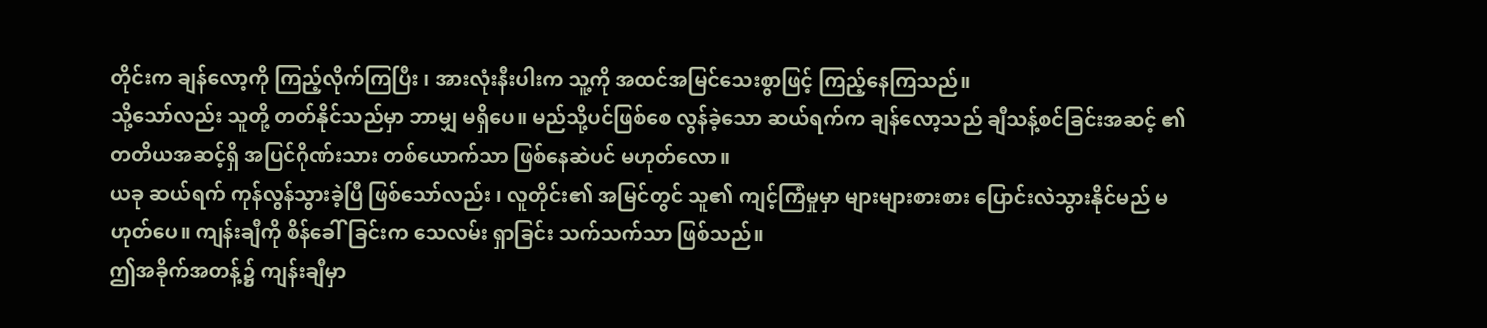တိုင်းက ချန်လော့ကို ကြည့်လိုက်ကြပြီး ၊ အားလုံးနီးပါးက သူ့ကို အထင်အမြင်သေးစွာဖြင့် ကြည့်နေကြသည်။
သို့သော်လည်း သူတို့ တတ်နိုင်သည်မှာ ဘာမျှ မရှိပေ။ မည်သို့ပင်ဖြစ်စေ လွန်ခဲ့သော ဆယ်ရက်က ချန်လော့သည် ချီသန့်စင်ခြင်းအဆင့် ၏ တတိယအဆင့်ရှိ အပြင်ဂိုဏ်းသား တစ်ယောက်သာ ဖြစ်နေဆဲပင် မဟုတ်လော။
ယခု ဆယ်ရက် ကုန်လွန်သွားခဲ့ပြီ ဖြစ်သော်လည်း ၊ လူတိုင်း၏ အမြင်တွင် သူ၏ ကျင့်ကြံမှုမှာ များများစားစား ပြောင်းလဲသွားနိုင်မည် မဟုတ်ပေ။ ကျန်းချီကို စိန်ခေါ်ခြင်းက သေလမ်း ရှာခြင်း သက်သက်သာ ဖြစ်သည်။
ဤအခိုက်အတန့်၌ ကျန်းချီမှာ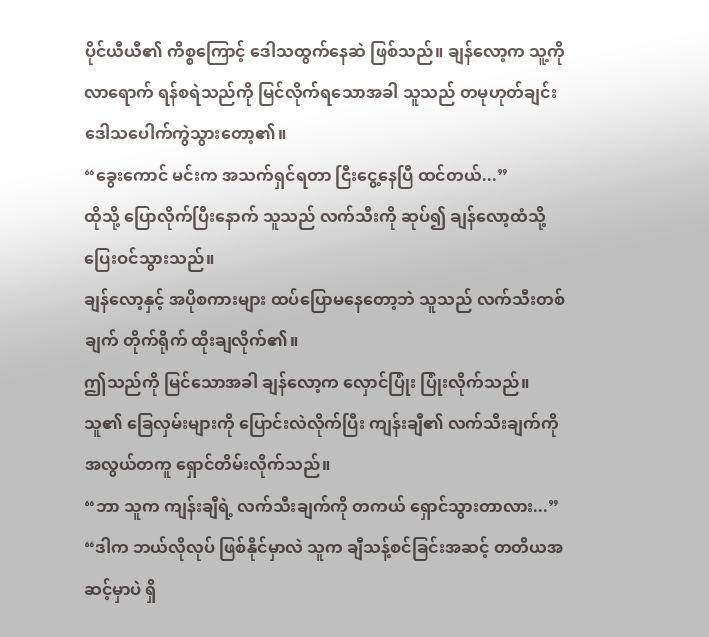ပိုင်ယီယီ၏ ကိစ္စကြောင့် ဒေါသထွက်နေဆဲ ဖြစ်သည်။ ချန်လော့က သူ့ကို လာရောက် ရန်စရဲသည်ကို မြင်လိုက်ရသောအခါ သူသည် တမုဟုတ်ချင်း ဒေါသပေါက်ကွဲသွားတော့၏။
“ခွေးကောင် မင်းက အသက်ရှင်ရတာ ငြီးငွေ့နေပြီ ထင်တယ်...”
ထိုသို့ ပြောလိုက်ပြီးနောက် သူသည် လက်သီးကို ဆုပ်၍ ချန်လော့ထံသို့ ပြေးဝင်သွားသည်။
ချန်လော့နှင့် အပိုစကားများ ထပ်ပြောမနေတော့ဘဲ သူသည် လက်သီးတစ်ချက် တိုက်ရိုက် ထိုးချလိုက်၏။
ဤသည်ကို မြင်သောအခါ ချန်လော့က လှောင်ပြုံး ပြုံးလိုက်သည်။
သူ၏ ခြေလှမ်းများကို ပြောင်းလဲလိုက်ပြီး ကျန်းချီ၏ လက်သီးချက်ကို အလွယ်တကူ ရှောင်တိမ်းလိုက်သည်။
“ဘာ သူက ကျန်းချီရဲ့ လက်သီးချက်ကို တကယ် ရှောင်သွားတာလား...”
“ဒါက ဘယ်လိုလုပ် ဖြစ်နိုင်မှာလဲ သူက ချီသန့်စင်ခြင်းအဆင့် တတိယအဆင့်မှာပဲ ရှိ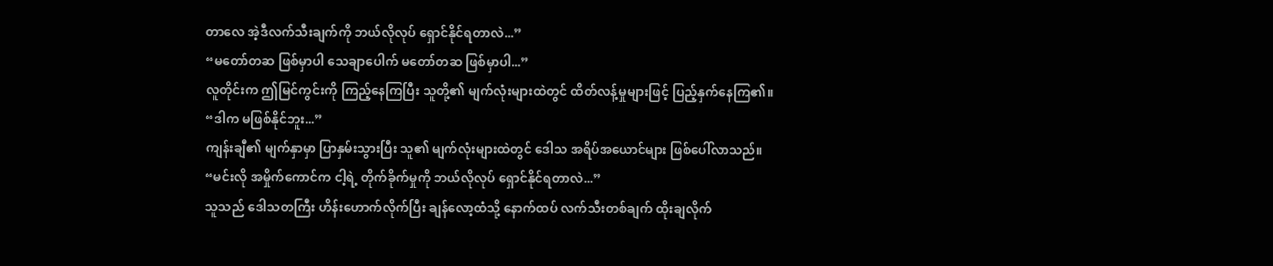တာလေ အဲ့ဒီလက်သီးချက်ကို ဘယ်လိုလုပ် ရှောင်နိုင်ရတာလဲ...”
“မတော်တဆ ဖြစ်မှာပါ သေချာပေါက် မတော်တဆ ဖြစ်မှာပါ...”
လူတိုင်းက ဤမြင်ကွင်းကို ကြည့်နေကြပြီး သူတို့၏ မျက်လုံးများထဲတွင် ထိတ်လန့်မှုများဖြင့် ပြည့်နှက်နေကြ၏။
“ဒါက မဖြစ်နိုင်ဘူး...”
ကျန်းချီ၏ မျက်နှာမှာ ပြာနှမ်းသွားပြီး သူ၏ မျက်လုံးများထဲတွင် ဒေါသ အရိပ်အယောင်များ ဖြစ်ပေါ်လာသည်။
“မင်းလို အမှိုက်ကောင်က ငါ့ရဲ့ တိုက်ခိုက်မှုကို ဘယ်လိုလုပ် ရှောင်နိုင်ရတာလဲ...”
သူသည် ဒေါသတကြီး ဟိန်းဟောက်လိုက်ပြီး ချန်လော့ထံသို့ နောက်ထပ် လက်သီးတစ်ချက် ထိုးချလိုက်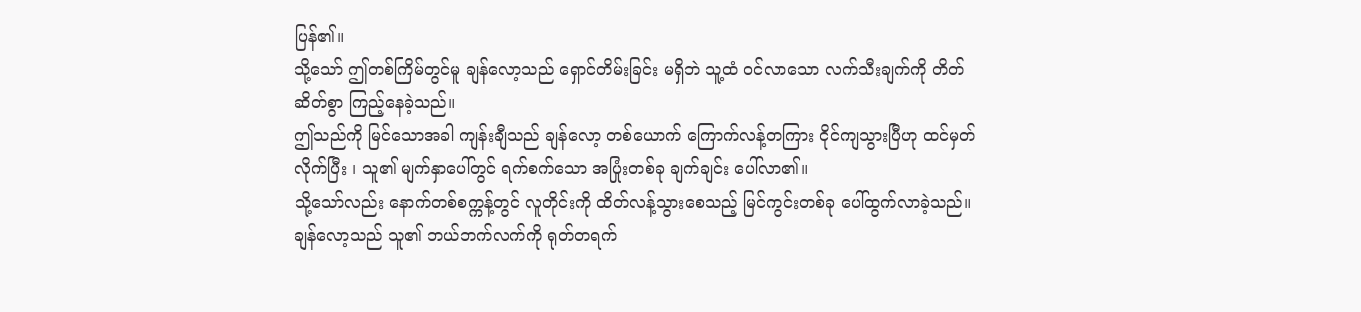ပြန်၏။
သို့သော် ဤတစ်ကြိမ်တွင်မူ ချန်လော့သည် ရှောင်တိမ်းခြင်း မရှိဘဲ သူ့ထံ ဝင်လာသော လက်သီးချက်ကို တိတ်ဆိတ်စွာ ကြည့်နေခဲ့သည်။
ဤသည်ကို မြင်သောအခါ ကျန်းချီသည် ချန်လော့ တစ်ယောက် ကြောက်လန့်တကြား ငိုင်ကျသွားပြီဟု ထင်မှတ်လိုက်ပြီး ၊ သူ၏ မျက်နှာပေါ်တွင် ရက်စက်သော အပြုံးတစ်ခု ချက်ချင်း ပေါ်လာ၏။
သို့သော်လည်း နောက်တစ်စက္ကန့်တွင် လူတိုင်းကို ထိတ်လန့်သွားစေသည့် မြင်ကွင်းတစ်ခု ပေါ်ထွက်လာခဲ့သည်။
ချန်လော့သည် သူ၏ ဘယ်ဘက်လက်ကို ရုတ်တရက်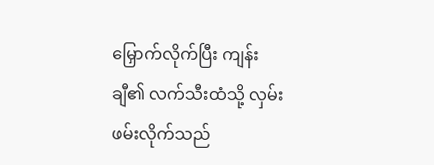မြှောက်လိုက်ပြီး ကျန်းချီ၏ လက်သီးထံသို့ လှမ်းဖမ်းလိုက်သည်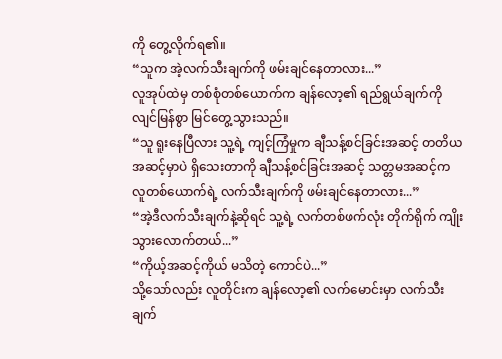ကို တွေ့လိုက်ရ၏။
“သူက အဲ့လက်သီးချက်ကို ဖမ်းချင်နေတာလား...”
လူအုပ်ထဲမှ တစ်စုံတစ်ယောက်က ချန်လော့၏ ရည်ရွယ်ချက်ကို လျင်မြန်စွာ မြင်တွေ့သွားသည်။
“သူ ရူးနေပြီလား သူ့ရဲ့ ကျင့်ကြံမှုက ချီသန့်စင်ခြင်းအဆင့် တတိယအဆင့်မှာပဲ ရှိသေးတာကို ချီသန့်စင်ခြင်းအဆင့် သတ္တမအဆင့်က လူတစ်ယောက်ရဲ့ လက်သီးချက်ကို ဖမ်းချင်နေတာလား...”
“အဲ့ဒီလက်သီးချက်နဲ့ဆိုရင် သူ့ရဲ့ လက်တစ်ဖက်လုံး တိုက်ရိုက် ကျိုးသွားလောက်တယ်...”
“ကိုယ့်အဆင့်ကိုယ် မသိတဲ့ ကောင်ပဲ...”
သို့သော်လည်း လူတိုင်းက ချန်လော့၏ လက်မောင်းမှာ လက်သီးချက်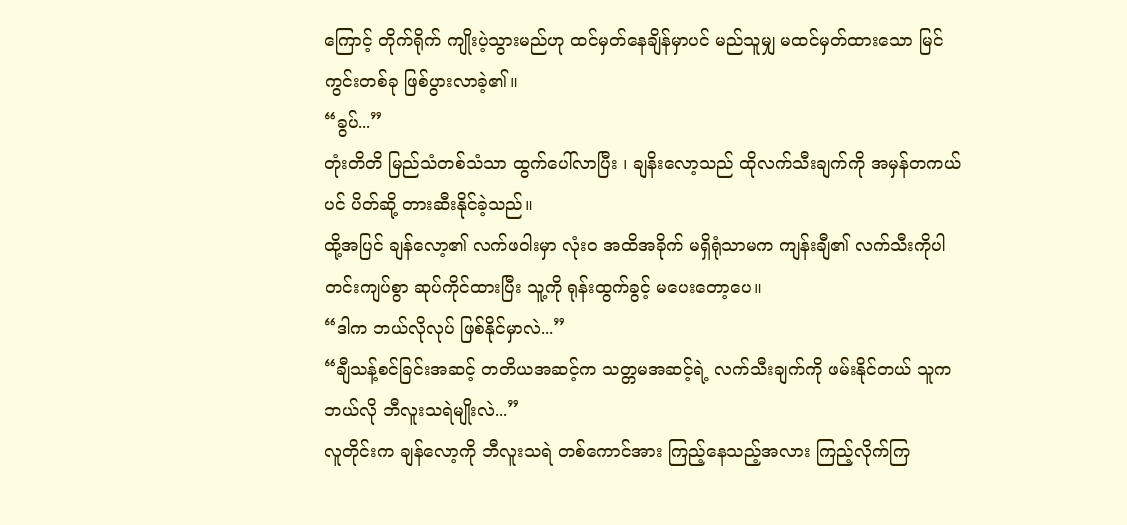ကြောင့် တိုက်ရိုက် ကျိုးပဲ့သွားမည်ဟု ထင်မှတ်နေချိန်မှာပင် မည်သူမျှ မထင်မှတ်ထားသော မြင်ကွင်းတစ်ခု ဖြစ်ပွားလာခဲ့၏။
“ခွပ်...”
တုံးတိတိ မြည်သံတစ်သံသာ ထွက်ပေါ်လာပြီး ၊ ချနိးလော့သည် ထိုလက်သီးချက်ကို အမှန်တကယ်ပင် ပိတ်ဆို့ တားဆီးနိုင်ခဲ့သည်။
ထို့အပြင် ချန်လော့၏ လက်ဖဝါးမှာ လုံးဝ အထိအခိုက် မရှိရုံသာမက ကျန်းချီ၏ လက်သီးကိုပါ တင်းကျပ်စွာ ဆုပ်ကိုင်ထားပြီး သူ့ကို ရုန်းထွက်ခွင့် မပေးတော့ပေ။
“ဒါက ဘယ်လိုလုပ် ဖြစ်နိုင်မှာလဲ...”
“ချီသန့်စင်ခြင်းအဆင့် တတိယအဆင့်က သတ္တမအဆင့်ရဲ့ လက်သီးချက်ကို ဖမ်းနိုင်တယ် သူက ဘယ်လို ဘီလူးသရဲမျိုးလဲ...”
လူတိုင်းက ချန်လော့ကို ဘီလူးသရဲ တစ်ကောင်အား ကြည့်နေသည့်အလား ကြည့်လိုက်ကြ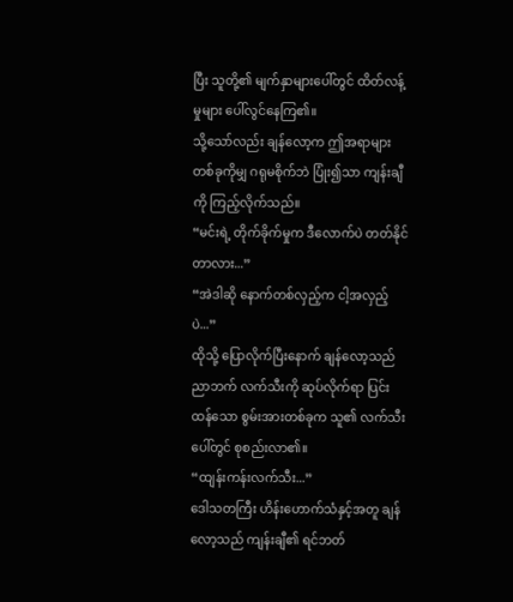ပြီး သူတို့၏ မျက်နှာများပေါ်တွင် ထိတ်လန့်မှုများ ပေါ်လွင်နေကြ၏။
သို့သော်လည်း ချန်လော့က ဤအရာများ တစ်ခုကိုမျှ ဂရုမစိုက်ဘဲ ပြုံး၍သာ ကျန်းချီကို ကြည့်လိုက်သည်။
“မင်းရဲ့ တိုက်ခိုက်မှုက ဒီလောက်ပဲ တတ်နိုင်တာလား...”
“အဲဒါဆို နောက်တစ်လှည့်က ငါ့အလှည့်ပဲ...”
ထိုသို့ ပြောလိုက်ပြီးနောက် ချန်လော့သည် ညာဘက် လက်သီးကို ဆုပ်လိုက်ရာ ပြင်းထန်သော စွမ်းအားတစ်ခုက သူ၏ လက်သီးပေါ်တွင် စုစည်းလာ၏။
“ထျန်းကန်းလက်သီး...”
ဒေါသတကြီး ဟိန်းဟောက်သံနှင့်အတူ ချန်လော့သည် ကျန်းချီ၏ ရင်ဘတ်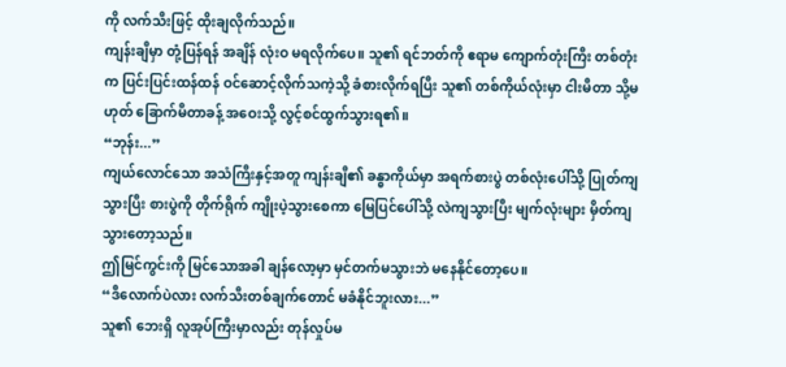ကို လက်သီးဖြင့် ထိုးချလိုက်သည်။
ကျန်းချီမှာ တုံ့ပြန်ရန် အချိန် လုံးဝ မရလိုက်ပေ။ သူ၏ ရင်ဘတ်ကို ဧရာမ ကျောက်တုံးကြီး တစ်တုံးက ပြင်းပြင်းထန်ထန် ဝင်ဆောင့်လိုက်သကဲ့သို့ ခံစားလိုက်ရပြီး သူ၏ တစ်ကိုယ်လုံးမှာ ငါးမီတာ သို့မဟုတ် ခြောက်မီတာခန့် အဝေးသို့ လွင့်စင်ထွက်သွားရ၏။
“ဘုန်း...”
ကျယ်လောင်သော အသံကြီးနှင့်အတူ ကျန်းချီ၏ ခန္ဓာကိုယ်မှာ အရက်စားပွဲ တစ်လုံးပေါ်သို့ ပြုတ်ကျသွားပြီး စားပွဲကို တိုက်ရိုက် ကျိုးပဲ့သွားစေကာ မြေပြင်ပေါ်သို့ လဲကျသွားပြီး မျက်လုံးများ မှိတ်ကျသွားတော့သည်။
ဤမြင်ကွင်းကို မြင်သောအခါ ချန်လော့မှာ မှင်တက်မသွားဘဲ မနေနိုင်တော့ပေ။
“ဒီလောက်ပဲလား လက်သီးတစ်ချက်တောင် မခံနိုင်ဘူးလား...”
သူ၏ ဘေးရှိ လူအုပ်ကြီးမှာလည်း တုန်လှုပ်မ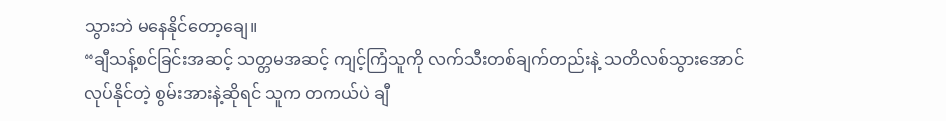သွားဘဲ မနေနိုင်တော့ချေ။
“ချီသန့်စင်ခြင်းအဆင့် သတ္တမအဆင့် ကျင့်ကြံသူကို လက်သီးတစ်ချက်တည်းနဲ့ သတိလစ်သွားအောင် လုပ်နိုင်တဲ့ စွမ်းအားနဲ့ဆိုရင် သူက တကယ်ပဲ ချီ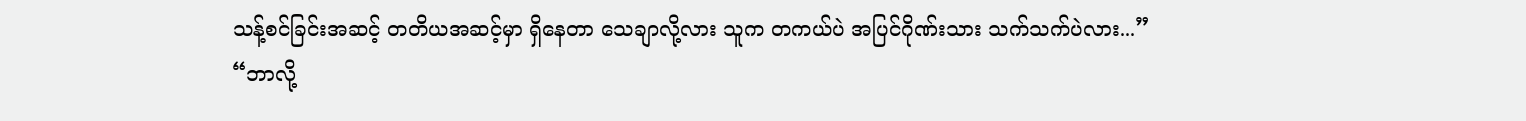သန့်စင်ခြင်းအဆင့် တတိယအဆင့်မှာ ရှိနေတာ သေချာလို့လား သူက တကယ်ပဲ အပြင်ဂိုဏ်းသား သက်သက်ပဲလား...”
“ဘာလို့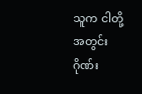သူက ငါတို့ အတွင်းဂိုဏ်း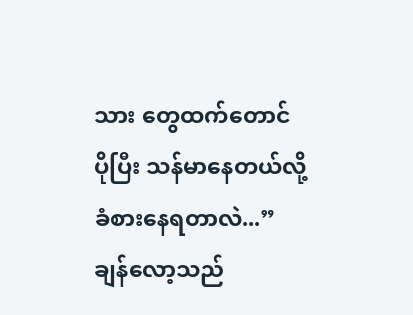သား တွေထက်တောင် ပိုပြီး သန်မာနေတယ်လို့ ခံစားနေရတာလဲ...”
ချန်လော့သည်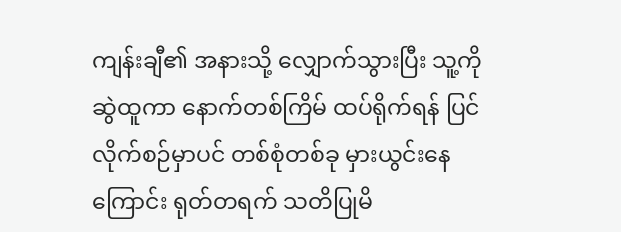ကျန်းချီ၏ အနားသို့ လျှောက်သွားပြီး သူ့ကို ဆွဲထူကာ နောက်တစ်ကြိမ် ထပ်ရိုက်ရန် ပြင်လိုက်စဉ်မှာပင် တစ်စုံတစ်ခု မှားယွင်းနေကြောင်း ရုတ်တရက် သတိပြုမိ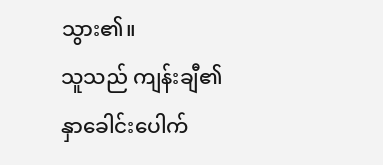သွား၏။
သူသည် ကျန်းချီ၏ နှာခေါင်းပေါက်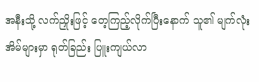အနီးသို့ လက်ညှိုးဖြင့် တေ့ကြည့်လိုက်ပြီးနောက် သူ၏ မျက်လုံးအိမ်များမှာ ရုတ်ခြည်း ပြူးကျယ်လာ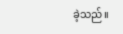ခဲ့သည်။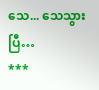သေ... သေသွားပြီ…
***